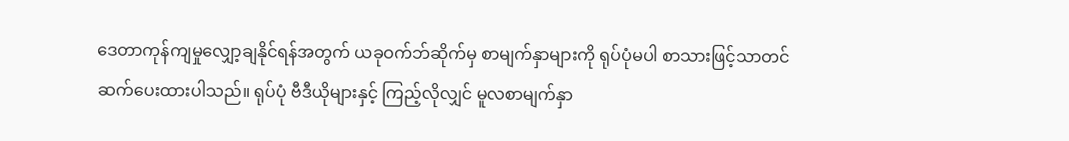ဒေတာကုန်ကျမှုလျှော့ချနိုင်ရန်အတွက် ယခုဝက်ဘ်ဆိုက်မှ စာမျက်နှာများကို ရုပ်ပုံမပါ စာသားဖြင့်သာတင်ဆက်ပေးထားပါသည်။ ရုပ်ပုံ ဗီဒီယိုများနှင့် ကြည့်လိုလျှင် မူလစာမျက်နှာ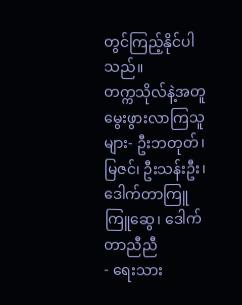တွင်ကြည့်နိုင်ပါသည်။
တက္ကသိုလ်နဲ့အတူ မွေးဖွားလာကြသူများ- ဦးဘတုတ်၊ မြဇင်၊ ဦးသန်းဦး၊ ဒေါက်တာကြူကြူဆွေ၊ ဒေါက်တာညီညီ
- ရေးသား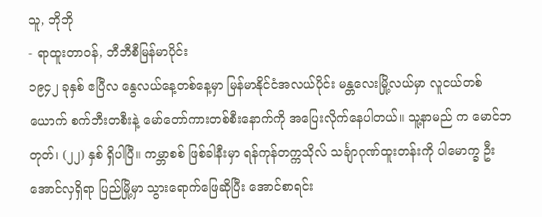သူ, ဘိုဘို
- ရာထူးတာဝန်, ဘီဘီစီမြန်မာပိုင်း
၁၉၄၂ ခုနှစ် ဧပြီလ နွေလယ်နေ့တစ်နေ့မှာ မြန်မာနိုင်ငံအလယ်ပိုင်း မန္တလေးမြို့လယ်မှာ လူငယ်တစ်ယောက် စက်ဘီးတစီးနဲ့ မော်တော်ကားတစ်စီးနောက်ကို အပြေးလိုက်နေပါတယ်။ သူ့နာမည် က မောင်ဘတုတ်၊ (၂၂) နှစ် ရှိပါပြီ။ ကမ္ဘာစစ် ဖြစ်ခါနီးမှာ ရန်ကုန်တက္ကသိုလ် သင်္ချာဂုဏ်ထူးတန်းကို ပါမောက္ခ ဦးအောင်လှရှိရာ ပြည်မြို့မှာ သွားရောက်ဖြေဆိုပြီး အောင်စာရင်း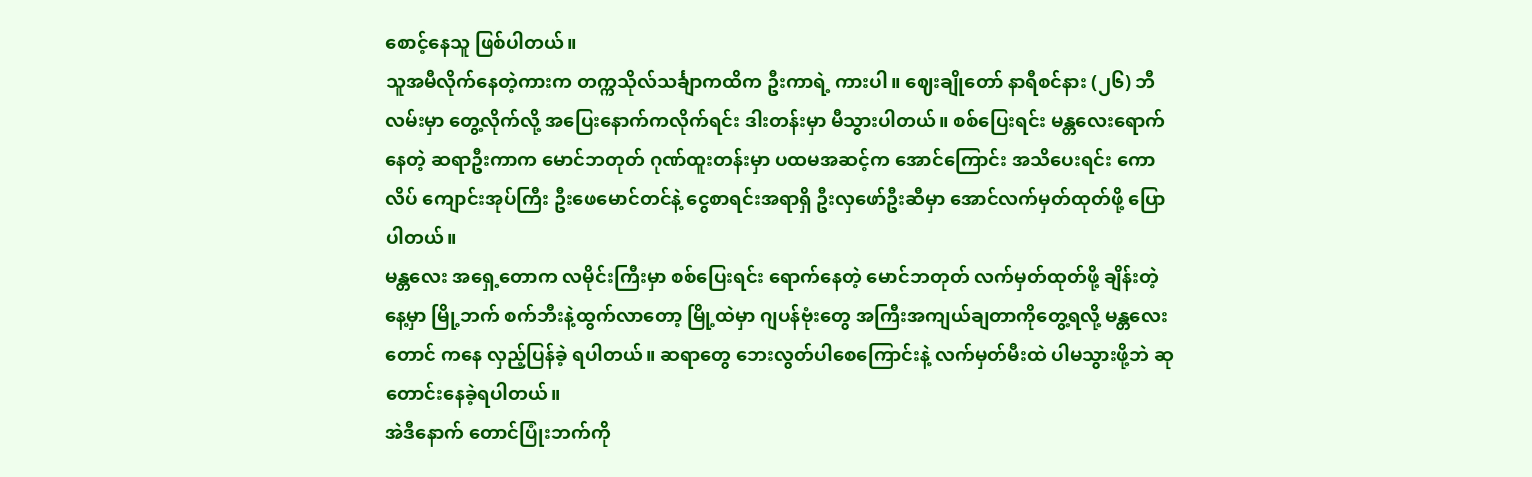စောင့်နေသူ ဖြစ်ပါတယ်။
သူအမီလိုက်နေတဲ့ကားက တက္ကသိုလ်သင်္ချာကထိက ဦးကာရဲ့ ကားပါ။ ဈေးချိုတော် နာရီစင်နား (၂၆) ဘီလမ်းမှာ တွေ့လိုက်လို့ အပြေးနောက်ကလိုက်ရင်း ဒါးတန်းမှာ မီသွားပါတယ်။ စစ်ပြေးရင်း မန္တလေးရောက်နေတဲ့ ဆရာဦးကာက မောင်ဘတုတ် ဂုဏ်ထူးတန်းမှာ ပထမအဆင့်က အောင်ကြောင်း အသိပေးရင်း ကောလိပ် ကျောင်းအုပ်ကြီး ဦးဖေမောင်တင်နဲ့ ငွေစာရင်းအရာရှိ ဦးလှဖော်ဦးဆီမှာ အောင်လက်မှတ်ထုတ်ဖို့ ပြောပါတယ်။
မန္တလေး အရှေ့တောက လမိုင်းကြီးမှာ စစ်ပြေးရင်း ရောက်နေတဲ့ မောင်ဘတုတ် လက်မှတ်ထုတ်ဖို့ ချိန်းတဲ့နေ့မှာ မြို့ဘက် စက်ဘီးနဲ့ထွက်လာတော့ မြို့ထဲမှာ ဂျပန်ဗုံးတွေ အကြီးအကျယ်ချတာကိုတွေ့ရလို့ မန္တလေးတောင် ကနေ လှည့်ပြန်ခဲ့ ရပါတယ်။ ဆရာတွေ ဘေးလွတ်ပါစေကြောင်းနဲ့ လက်မှတ်မီးထဲ ပါမသွားဖို့ဘဲ ဆုတောင်းနေခဲ့ရပါတယ်။
အဲဒီနောက် တောင်ပြုံးဘက်ကို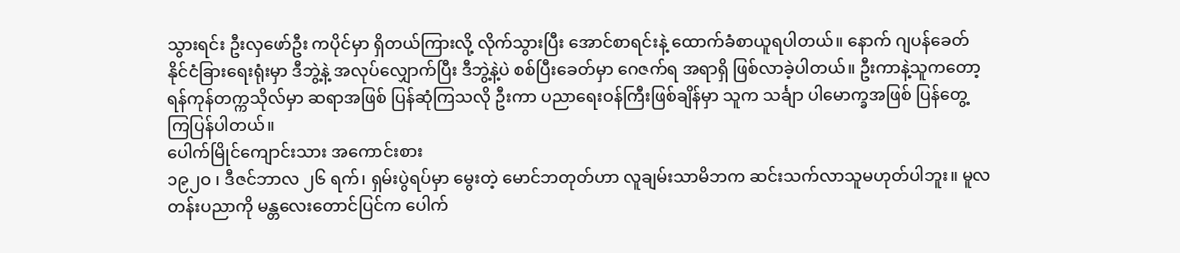သွားရင်း ဦးလှဖော်ဦး ကပိုင်မှာ ရှိတယ်ကြားလို့ လိုက်သွားပြီး အောင်စာရင်းနဲ့ ထောက်ခံစာယူရပါတယ်။ နောက် ဂျပန်ခေတ် နိုင်ငံခြားရေးရုံးမှာ ဒီဘွဲ့နဲ့ အလုပ်လျှောက်ပြီး ဒီဘွဲ့နဲ့ပဲ စစ်ပြီးခေတ်မှာ ဂေဇက်ရ အရာရှိ ဖြစ်လာခဲ့ပါတယ်။ ဦးကာနဲ့သူကတော့ ရန်ကုန်တက္ကသိုလ်မှာ ဆရာအဖြစ် ပြန်ဆုံကြသလို ဦးကာ ပညာရေးဝန်ကြီးဖြစ်ချိန်မှာ သူက သင်္ချာ ပါမောက္ခအဖြစ် ပြန်တွေ့ကြပြန်ပါတယ်။
ပေါက်မြိုင်ကျောင်းသား အကောင်းစား
၁၉၂ဝ ၊ ဒီဇင်ဘာလ ၂၆ ရက်၊ ရှမ်းပွဲရပ်မှာ မွေးတဲ့ မောင်ဘတုတ်ဟာ လူချမ်းသာမိဘက ဆင်းသက်လာသူမဟုတ်ပါဘူး။ မူလတန်းပညာကို မန္တလေးတောင်ပြင်က ပေါက်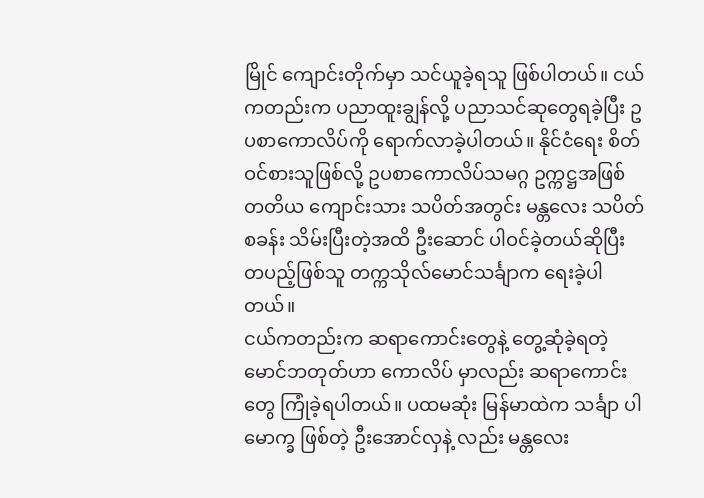မြိုင် ကျောင်းတိုက်မှာ သင်ယူခဲ့ရသူ ဖြစ်ပါတယ်။ ငယ်ကတည်းက ပညာထူးချွန်လို့ ပညာသင်ဆုတွေရခဲ့ပြီး ဥပစာကောလိပ်ကို ရောက်လာခဲ့ပါတယ်။ နိုင်ငံရေး စိတ်ဝင်စားသူဖြစ်လို့ ဥပစာကောလိပ်သမဂ္ဂ ဥက္ကဋ္ဌအဖြစ် တတိယ ကျောင်းသား သပိတ်အတွင်း မန္တလေး သပိတ်စခန်း သိမ်းပြီးတဲ့အထိ ဦးဆောင် ပါဝင်ခဲ့တယ်ဆိုပြီး တပည့်ဖြစ်သူ တက္ကသိုလ်မောင်သင်္ချာက ရေးခဲ့ပါတယ်။
ငယ်ကတည်းက ဆရာကောင်းတွေနဲ့ တွေ့ဆုံခဲ့ရတဲ့ မောင်ဘတုတ်ဟာ ကောလိပ် မှာလည်း ဆရာကောင်းတွေ ကြုံခဲ့ရပါတယ်။ ပထမဆုံး မြန်မာထဲက သင်္ချာ ပါမောက္ခ ဖြစ်တဲ့ ဦးအောင်လှနဲ့ လည်း မန္တလေး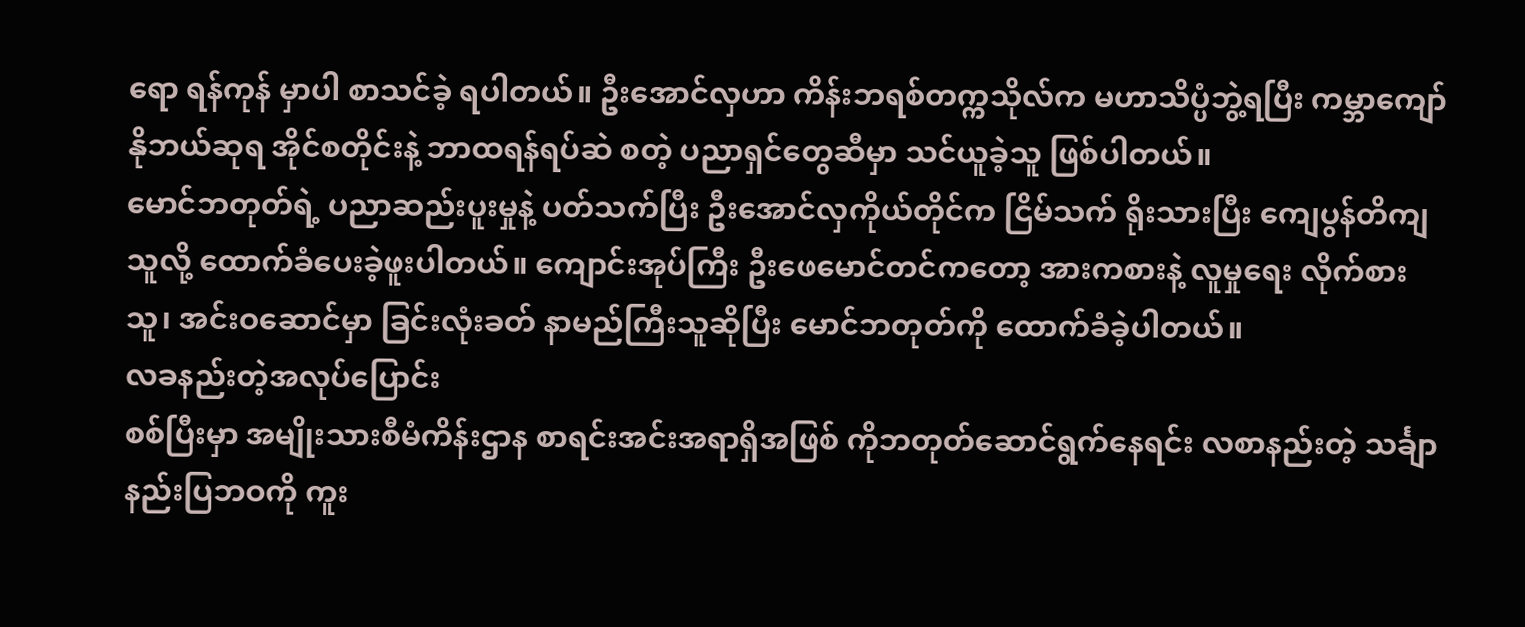ရော ရန်ကုန် မှာပါ စာသင်ခဲ့ ရပါတယ်။ ဦးအောင်လှဟာ ကိန်းဘရစ်တက္ကသိုလ်က မဟာသိပ္ပံဘွဲ့ရပြီး ကမ္ဘာကျော် နိုဘယ်ဆုရ အိုင်စတိုင်းနဲ့ ဘာထရန်ရပ်ဆဲ စတဲ့ ပညာရှင်တွေဆီမှာ သင်ယူခဲ့သူ ဖြစ်ပါတယ်။
မောင်ဘတုတ်ရဲ့ ပညာဆည်းပူးမှုနဲ့ ပတ်သက်ပြီး ဦးအောင်လှကိုယ်တိုင်က ငြိမ်သက် ရိုးသားပြီး ကျေပွန်တိကျသူလို့ ထောက်ခံပေးခဲ့ဖူးပါတယ်။ ကျောင်းအုပ်ကြီး ဦးဖေမောင်တင်ကတော့ အားကစားနဲ့ လူမှုရေး လိုက်စားသူ၊ အင်းဝဆောင်မှာ ခြင်းလုံးခတ် နာမည်ကြီးသူဆိုပြီး မောင်ဘတုတ်ကို ထောက်ခံခဲ့ပါတယ်။
လခနည်းတဲ့အလုပ်ပြောင်း
စစ်ပြီးမှာ အမျိုးသားစီမံကိန်းဌာန စာရင်းအင်းအရာရှိအဖြစ် ကိုဘတုတ်ဆောင်ရွက်နေရင်း လစာနည်းတဲ့ သင်္ချာနည်းပြဘဝကို ကူး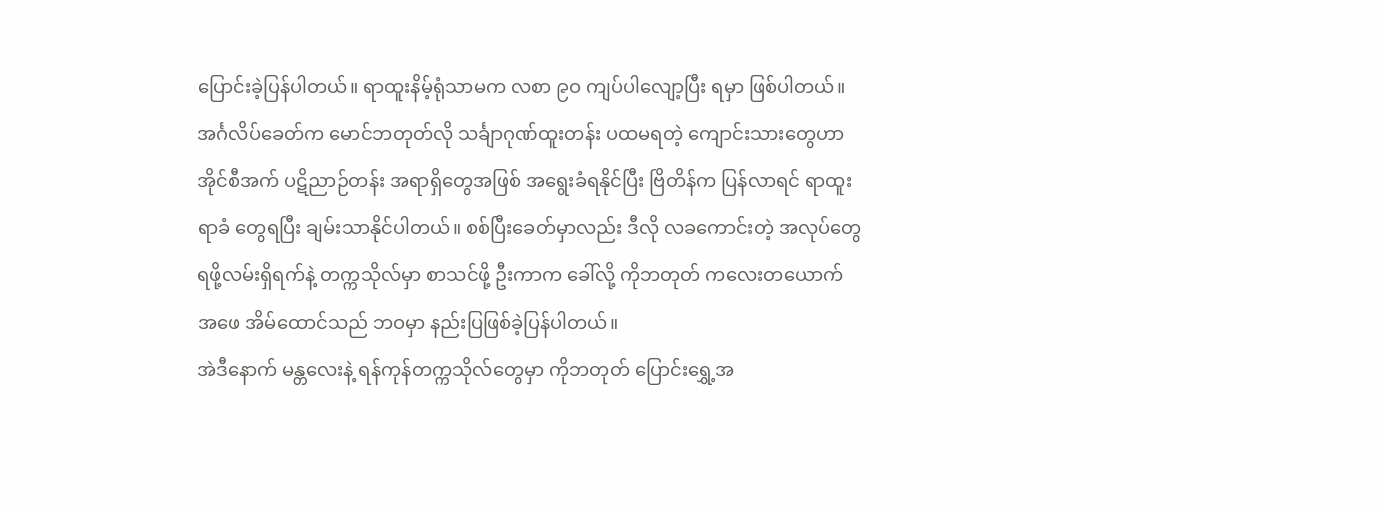ပြောင်းခဲ့ပြန်ပါတယ်။ ရာထူးနိမ့်ရုံသာမက လစာ ၉ဝ ကျပ်ပါလျော့ပြီး ရမှာ ဖြစ်ပါတယ်။ အင်္ဂလိပ်ခေတ်က မောင်ဘတုတ်လို သင်္ချာဂုဏ်ထူးတန်း ပထမရတဲ့ ကျောင်းသားတွေဟာ အိုင်စီအက် ပဋိညာဉ်တန်း အရာရှိတွေအဖြစ် အရွေးခံရနိုင်ပြီး ဗြိတိန်က ပြန်လာရင် ရာထူးရာခံ တွေရပြီး ချမ်းသာနိုင်ပါတယ်။ စစ်ပြီးခေတ်မှာလည်း ဒီလို လခကောင်းတဲ့ အလုပ်တွေ ရဖို့လမ်းရှိရက်နဲ့ တက္ကသိုလ်မှာ စာသင်ဖို့ ဦးကာက ခေါ်လို့ ကိုဘတုတ် ကလေးတယောက် အဖေ အိမ်ထောင်သည် ဘဝမှာ နည်းပြဖြစ်ခဲ့ပြန်ပါတယ်။
အဲဒီနောက် မန္တလေးနဲ့ ရန်ကုန်တက္ကသိုလ်တွေမှာ ကိုဘတုတ် ပြောင်းရွှေ့အ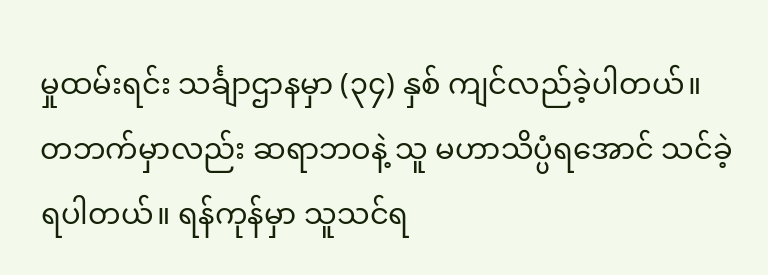မှုထမ်းရင်း သင်္ချာဌာနမှာ (၃၄) နှစ် ကျင်လည်ခဲ့ပါတယ်။ တဘက်မှာလည်း ဆရာဘဝနဲ့ သူ မဟာသိပ္ပံရအောင် သင်ခဲ့ရပါတယ်။ ရန်ကုန်မှာ သူသင်ရ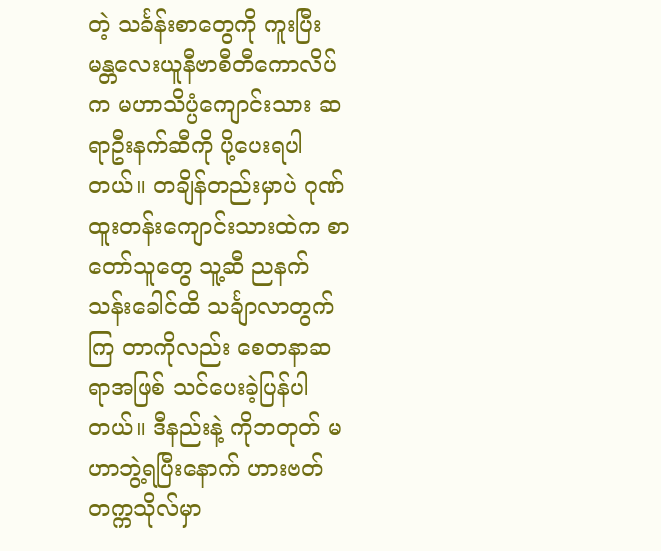တဲ့ သင်္ခန်းစာတွေကို ကူးပြီး မန္တလေးယူနီဗာစီတီကောလိပ်က မဟာသိပ္ပံကျောင်းသား ဆရာဦးနက်ဆီကို ပို့ပေးရပါတယ်။ တချိန်တည်းမှာပဲ ဂုဏ်ထူးတန်းကျောင်းသားထဲက စာတော်သူတွေ သူ့ဆီ ညနက် သန်းခေါင်ထိ သင်္ချာလာတွက်ကြ တာကိုလည်း စေတနာဆရာအဖြစ် သင်ပေးခဲ့ပြန်ပါတယ်။ ဒီနည်းနဲ့ ကိုဘတုတ် မဟာဘွဲ့ရပြီးနောက် ဟားဗတ်တက္ကသိုလ်မှာ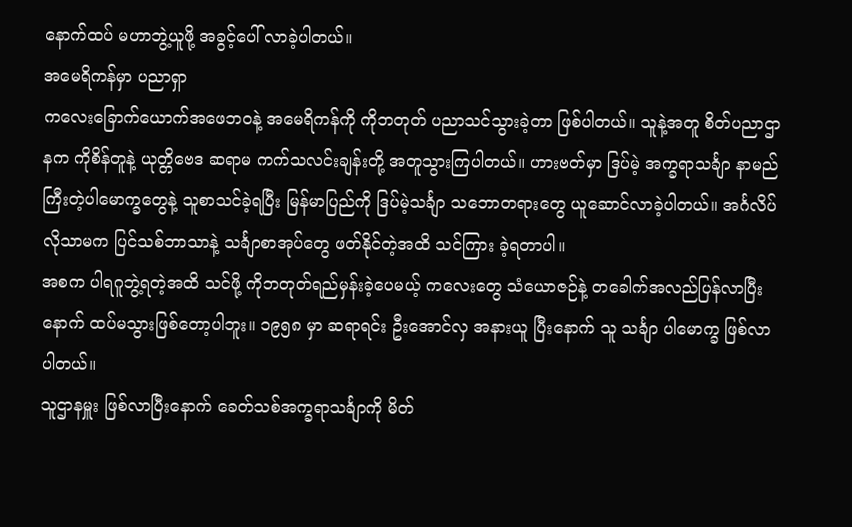နောက်ထပ် မဟာဘွဲ့ယူဖို့ အခွင့်ပေါ် လာခဲ့ပါတယ်။
အမေရိကန်မှာ ပညာရှာ
ကလေးခြောက်ယောက်အဖေဘဝနဲ့ အမေရိကန်ကို ကိုဘတုတ် ပညာသင်သွားခဲ့တာ ဖြစ်ပါတယ်။ သူနဲ့အတူ စိတ်ပညာဌာနက ကိုစိန်တူနဲ့ ယုတ္တိဗေဒ ဆရာမ ကက်သလင်းချန်းတို့ အတူသွားကြပါတယ်။ ဟားဗတ်မှာ ဒြပ်မဲ့ အက္ခရာသင်္ချာ နာမည်ကြီးတဲ့ပါမောက္ခတွေနဲ့ သူစာသင်ခဲ့ရပြီး မြန်မာပြည်ကို ဒြပ်မဲ့သင်္ချာ သဘောတရားတွေ ယူဆောင်လာခဲ့ပါတယ်။ အင်္ဂလိပ်လိုသာမက ပြင်သစ်ဘာသာနဲ့ သင်္ချာစာအုပ်တွေ ဖတ်နိုင်တဲ့အထိ သင်ကြား ခဲ့ရတာပါ။
အစက ပါရဂူဘွဲ့ရတဲ့အထိ သင်ဖို့ ကိုဘတုတ်ရည်မှန်းခဲ့ပေမယ့် ကလေးတွေ သံယောဇဉ်နဲ့ တခေါက်အလည်ပြန်လာပြီးနောက် ထပ်မသွားဖြစ်တော့ပါဘူး။ ၁၉၅၈ မှာ ဆရာရင်း ဦးအောင်လှ အနားယူ ပြီးနောက် သူ သင်္ချာ ပါမောက္ခ ဖြစ်လာပါတယ်။
သူဌာနမှူး ဖြစ်လာပြီးနောက် ခေတ်သစ်အက္ခရာသင်္ချာကို မိတ်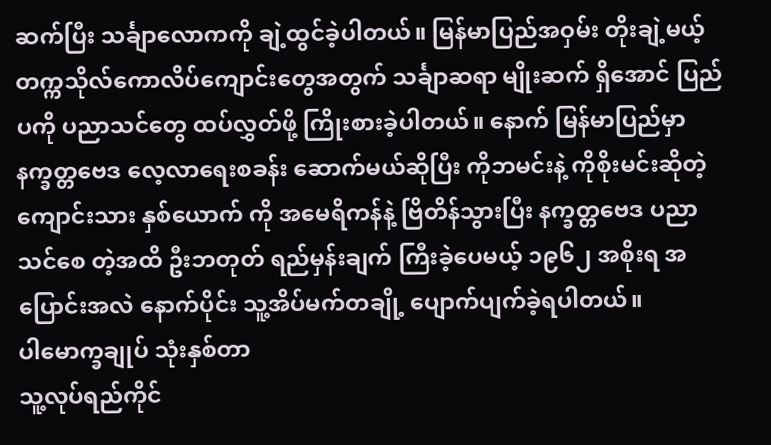ဆက်ပြီး သင်္ချာလောကကို ချဲ့ထွင်ခဲ့ပါတယ်။ မြန်မာပြည်အဝှမ်း တိုးချဲ့မယ့် တက္ကသိုလ်ကောလိပ်ကျောင်းတွေအတွက် သင်္ချာဆရာ မျိုးဆက် ရှိအောင် ပြည်ပကို ပညာသင်တွေ ထပ်လွှတ်ဖို့ ကြိုးစားခဲ့ပါတယ်။ နောက် မြန်မာပြည်မှာ နက္ခတ္တဗေဒ လေ့လာရေးစခန်း ဆောက်မယ်ဆိုပြီး ကိုဘမင်းနဲ့ ကိုစိုးမင်းဆိုတဲ့ ကျောင်းသား နှစ်ယောက် ကို အမေရိကန်နဲ့ ဗြိတိန်သွားပြီး နက္ခတ္တဗေဒ ပညာသင်စေ တဲ့အထိ ဦးဘတုတ် ရည်မှန်းချက် ကြီးခဲ့ပေမယ့် ၁၉၆၂ အစိုးရ အပြောင်းအလဲ နောက်ပိုင်း သူ့အိပ်မက်တချို့ ပျောက်ပျက်ခဲ့ရပါတယ်။
ပါမောက္ခချုပ် သုံးနှစ်တာ
သူ့လုပ်ရည်ကိုင်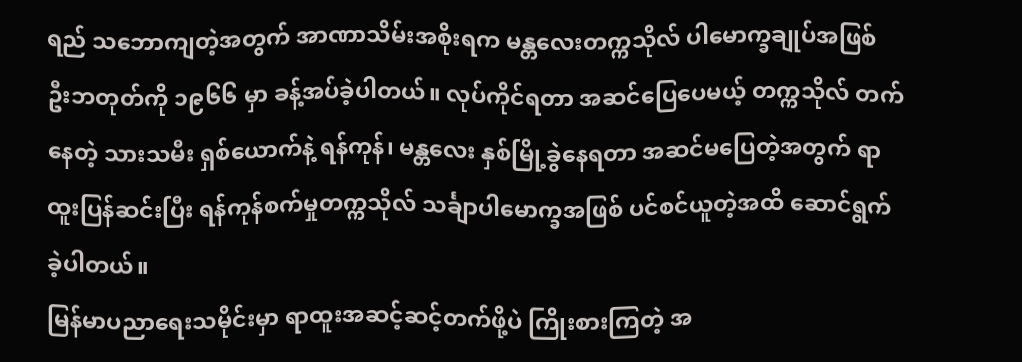ရည် သဘောကျတဲ့အတွက် အာဏာသိမ်းအစိုးရက မန္တလေးတက္ကသိုလ် ပါမောက္ခချုပ်အဖြစ် ဦးဘတုတ်ကို ၁၉၆၆ မှာ ခန့်အပ်ခဲ့ပါတယ်။ လုပ်ကိုင်ရတာ အဆင်ပြေပေမယ့် တက္ကသိုလ် တက်နေတဲ့ သားသမီး ရှစ်ယောက်နဲ့ ရန်ကုန်၊ မန္တလေး နှစ်မြို့ခွဲနေရတာ အဆင်မပြေတဲ့အတွက် ရာထူးပြန်ဆင်းပြီး ရန်ကုန်စက်မှုတက္ကသိုလ် သင်္ချာပါမောက္ခအဖြစ် ပင်စင်ယူတဲ့အထိ ဆောင်ရွက်ခဲ့ပါတယ်။
မြန်မာပညာရေးသမိုင်းမှာ ရာထူးအဆင့်ဆင့်တက်ဖို့ပဲ ကြိုးစားကြတဲ့ အ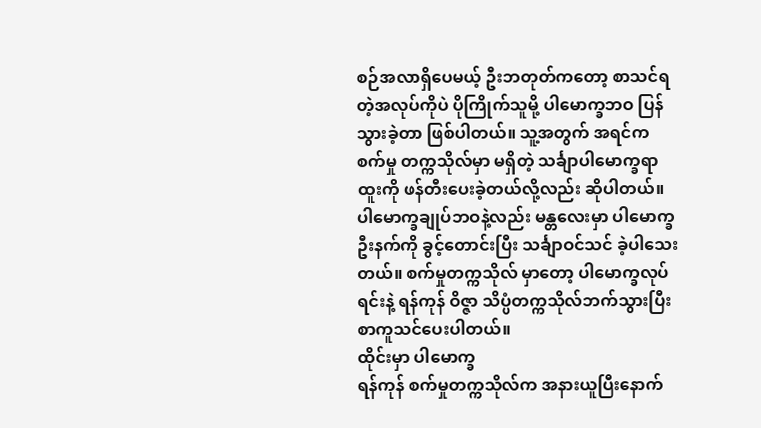စဉ်အလာရှိပေမယ့် ဦးဘတုတ်ကတော့ စာသင်ရတဲ့အလုပ်ကိုပဲ ပိုကြိုက်သူမို့ ပါမောက္ခဘဝ ပြန်သွားခဲ့တာ ဖြစ်ပါတယ်။ သူ့အတွက် အရင်က စက်မှု တက္ကသိုလ်မှာ မရှိတဲ့ သင်္ချာပါမောက္ခရာထူးကို ဖန်တီးပေးခဲ့တယ်လို့လည်း ဆိုပါတယ်။ ပါမောက္ခချုပ်ဘဝနဲ့လည်း မန္တလေးမှာ ပါမောက္ခ ဦးနက်ကို ခွင့်တောင်းပြီး သင်္ချာဝင်သင် ခဲ့ပါသေးတယ်။ စက်မှုတက္ကသိုလ် မှာတော့ ပါမောက္ခလုပ်ရင်းနဲ့ ရန်ကုန် ဝိဇ္ဇာ သိပ္ပံတက္ကသိုလ်ဘက်သွားပြီး စာကူသင်ပေးပါတယ်။
ထိုင်းမှာ ပါမောက္ခ
ရန်ကုန် စက်မှုတက္ကသိုလ်က အနားယူပြီးနောက်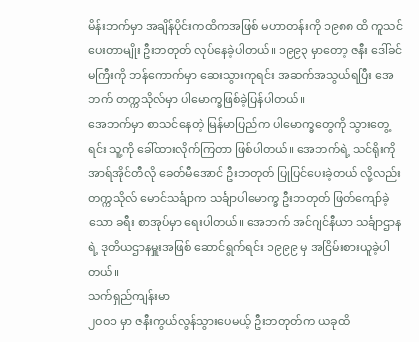မိန်းဘက်မှာ အချိန်ပိုင်းကထိကအဖြစ် မဟာတန်းကို ၁၉၈၈ ထိ ကူသင်ပေးတာမျိုး ဦးဘတုတ် လုပ်နေခဲ့ပါတယ်။ ၁၉၉၃ မှာတော့ ဇနီး ဒေါ်ခင်မကြီးကို ဘန်ကောက်မှာ ဆေးသွားကုရင်း အဆက်အသွယ်ရပြီး အေဘက် တက္ကသိုလ်မှာ ပါမောက္ခဖြစ်ခဲ့ပြန်ပါတယ်။
အေဘက်မှာ စာသင်နေတဲ့ မြန်မာပြည်က ပါမောက္ခတွေကို သွားတွေ့ရင်း သူ့ကို ခေါ်ထားလိုက်ကြတာ ဖြစ်ပါတယ်။ အေဘက်ရဲ့ သင်ရိုးကို အာရ်အိုင်တီလို ခေတ်မီအောင် ဦးဘတုတ် ပြုပြင်ပေးခဲ့တယ် လို့လည်း တက္ကသိုလ် မောင်သင်္ချာက သင်္ချာပါမောက္ခ ဦးဘတုတ် ဖြတ်ကျော်ခဲ့သော ခရီး စာအုပ်မှာ ရေးပါတယ်။ အေဘက် အင်ဂျင်နီယာ သင်္ချာဌာနရဲ့ ဒုတိယဌာနမှူးအဖြစ် ဆောင်ရွက်ရင်း ၁၉၉၉ မှ အငြိမ်းစားယူခဲ့ပါတယ်။
သက်ရှည်ကျန်းမာ
၂ဝဝ၁ မှာ ဇနီးကွယ်လွန်သွားပေမယ့် ဦးဘတုတ်က ယခုထိ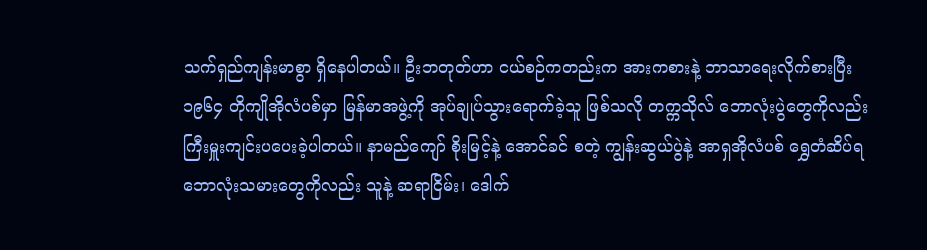သက်ရှည်ကျန်းမာစွာ ရှိနေပါတယ်။ ဦးဘတုတ်ဟာ ငယ်စဉ်ကတည်းက အားကစားနဲ့ ဘာသာရေးလိုက်စားပြီး ၁၉၆၄ တိုကျိုအိုလံပစ်မှာ မြန်မာအဖွဲ့ကို အုပ်ချုပ်သွားရောက်ခဲ့သူ ဖြစ်သလို တက္ကသိုလ် ဘောလုံးပွဲတွေကိုလည်း ကြီးမှူးကျင်းပပေးခဲ့ပါတယ်။ နာမည်ကျော် စိုးမြင့်နဲ့ အောင်ခင် စတဲ့ ကျွန်းဆွယ်ပွဲနဲ့ အာရှအိုလံပစ် ရွှေတံဆိပ်ရ ဘောလုံးသမားတွေကိုလည်း သူနဲ့ ဆရာငြိမ်း၊ ဒေါက်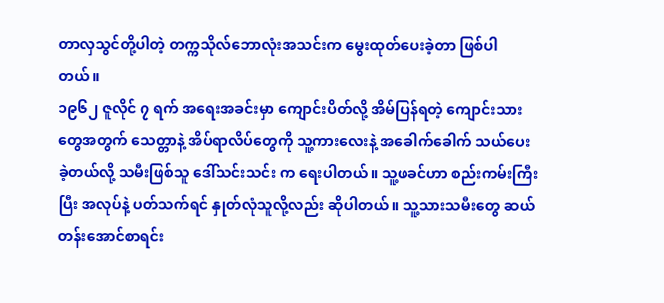တာလှသွင်တို့ပါတဲ့ တက္ကသိုလ်ဘောလုံးအသင်းက မွေးထုတ်ပေးခဲ့တာ ဖြစ်ပါတယ်။
၁၉၆၂ ဇူလိုင် ၇ ရက် အရေးအခင်းမှာ ကျောင်းပိတ်လို့ အိမ်ပြန်ရတဲ့ ကျောင်းသားတွေအတွက် သေတ္တာနဲ့ အိပ်ရာလိပ်တွေကို သူ့ကားလေးနဲ့ အခေါက်ခေါက် သယ်ပေးခဲ့တယ်လို့ သမီးဖြစ်သူ ဒေါ်သင်းသင်း က ရေးပါတယ်။ သူ့ဖခင်ဟာ စည်းကမ်းကြီးပြီး အလုပ်နဲ့ ပတ်သက်ရင် နှုတ်လုံသူလို့လည်း ဆိုပါတယ်။ သူ့သားသမီးတွေ ဆယ်တန်းအောင်စာရင်း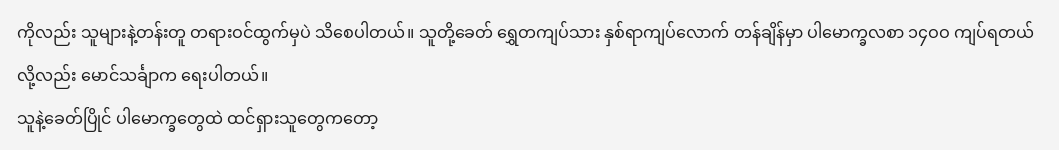ကိုလည်း သူများနဲ့တန်းတူ တရားဝင်ထွက်မှပဲ သိစေပါတယ်။ သူတို့ခေတ် ရွှေတကျပ်သား နှစ်ရာကျပ်လောက် တန်ချိန်မှာ ပါမောက္ခလစာ ၁၄ဝဝ ကျပ်ရတယ်လို့လည်း မောင်သင်္ချာက ရေးပါတယ်။
သူနဲ့ခေတ်ပြိုင် ပါမောက္ခတွေထဲ ထင်ရှားသူတွေကတော့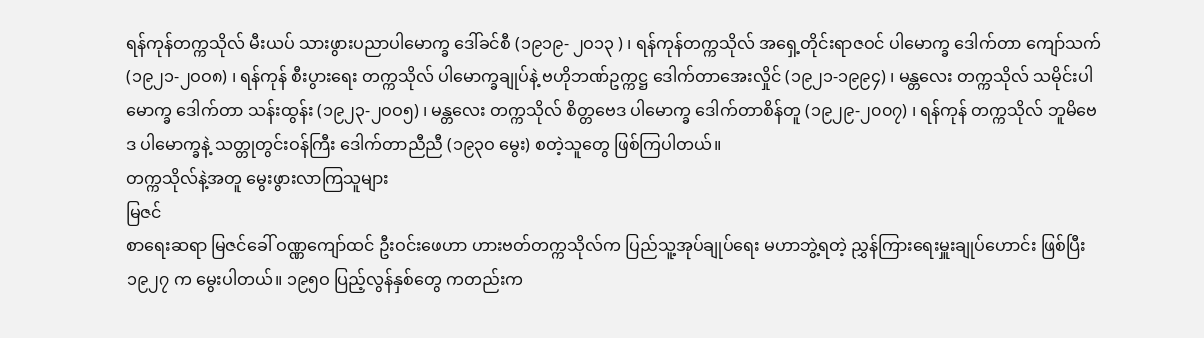ရန်ကုန်တက္ကသိုလ် မီးယပ် သားဖွားပညာပါမောက္ခ ဒေါ်ခင်စီ (၁၉၁၉- ၂ဝ၁၃ ) ၊ ရန်ကုန်တက္ကသိုလ် အရှေ့တိုင်းရာဇဝင် ပါမောက္ခ ဒေါက်တာ ကျော်သက် (၁၉၂၁-၂ဝဝ၈) ၊ ရန်ကုန် စီးပွားရေး တက္ကသိုလ် ပါမောက္ခချုပ်နဲ့ ဗဟိုဘဏ်ဥက္ကဋ္ဌ ဒေါက်တာအေးလှိုင် (၁၉၂၁-၁၉၉၄) ၊ မန္တလေး တက္ကသိုလ် သမိုင်းပါမောက္ခ ဒေါက်တာ သန်းထွန်း (၁၉၂၃-၂ဝဝ၅) ၊ မန္တလေး တက္ကသိုလ် စိတ္တဗေဒ ပါမောက္ခ ဒေါက်တာစိန်တူ (၁၉၂၉-၂၀၀၇) ၊ ရန်ကုန် တက္ကသိုလ် ဘူမိဗေဒ ပါမောက္ခနဲ့ သတ္တုတွင်းဝန်ကြီး ဒေါက်တာညီညီ (၁၉၃ဝ မွေး) စတဲ့သူတွေ ဖြစ်ကြပါတယ်။
တက္ကသိုလ်နဲ့အတူ မွေးဖွားလာကြသူများ
မြဇင်
စာရေးဆရာ မြဇင်ခေါ် ဝဏ္ဏကျော်ထင် ဦးဝင်းဖေဟာ ဟားဗတ်တက္ကသိုလ်က ပြည်သူ့အုပ်ချုပ်ရေး မဟာဘွဲ့ရတဲ့ ညွှန်ကြားရေးမှူးချုပ်ဟောင်း ဖြစ်ပြီး ၁၉၂၇ က မွေးပါတယ်။ ၁၉၅ဝ ပြည့်လွန်နှစ်တွေ ကတည်းက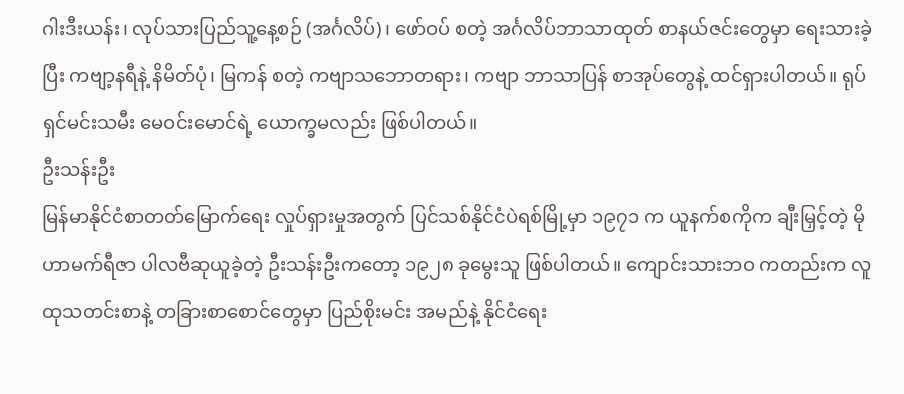ဂါးဒီးယန်း၊ လုပ်သားပြည်သူ့နေ့စဉ် (အင်္ဂလိပ်)၊ ဖော်ဝပ် စတဲ့ အင်္ဂလိပ်ဘာသာထုတ် စာနယ်ဇင်းတွေမှာ ရေးသားခဲ့ပြီး ကဗျာ့နရီနဲ့ နိမိတ်ပုံ၊ မြကန် စတဲ့ ကဗျာသဘောတရား၊ ကဗျာ ဘာသာပြန် စာအုပ်တွေနဲ့ ထင်ရှားပါတယ်။ ရုပ်ရှင်မင်းသမီး မေဝင်းမောင်ရဲ့ ယောက္ခမလည်း ဖြစ်ပါတယ်။
ဦးသန်းဦး
မြန်မာနိုင်ငံစာတတ်မြောက်ရေး လှုပ်ရှားမှုအတွက် ပြင်သစ်နိုင်ငံပဲရစ်မြို့မှာ ၁၉၇၁ က ယူနက်စကိုက ချီးမြှင့်တဲ့ မိုဟာမက်ရီဇာ ပါလဗီဆုယူခဲ့တဲ့ ဦးသန်းဦးကတော့ ၁၉၂၈ ခုမွေးသူ ဖြစ်ပါတယ်။ ကျောင်းသားဘဝ ကတည်းက လူထုသတင်းစာနဲ့ တခြားစာစောင်တွေမှာ ပြည်စိုးမင်း အမည်နဲ့ နိုင်ငံရေး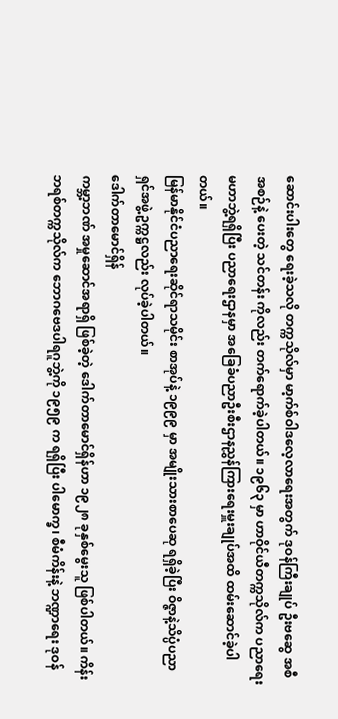ဆောင်းပါးတွေ ရေးခဲ့သလို တက္ကသိုလ်မှာ မာ့က်စ်ဝါဒလေ့လာရေးအတွက် ဒုဝန်ကြီးချုပ် ဦးဗဆွေ အစီအစဉ်နဲ့ ပေးတဲ့ သင်တန်း ကိုလည်း တက်ရောက်ခဲ့ပါတယ်။ ၁၉၆၃ မှာ ဟာဝိုင်ယီတက္ကသိုလ်က ပညာရေးမဟာဘွဲ့ရရှိပြီး ပညာရေးဌာနမှာ အခြေခံပညာဦးစီးဌာနညွှန်ကြားရေးမှူးချုပ်အထိ ထမ်းဆောင်ခဲ့ပါတယ်။
မြန်မာနိုင်ငံပညာရေးဆိုင်ရာသမိုင်း စာအုပ်နဲ့ ၁၉၉၉ မှာ အမျိုးသားစာပေဆု ရရှိခဲ့ပြီး ဝိဇ္ဇာနဲ့သိပ္ပံပညာရှင်အဖွဲ့ ဥက္ကဋ္ဌလည်း လုပ်ခဲ့ပါတယ်။
ဒေါက်တာမောင်ရှိန်
ကမ္ဘာ့ဘဏ် အမှုဆောင်အရာရှိ ဖြစ်ခဲ့တဲ့ ဒေါက်တာမောင်ရှိန်ဟာ ၁၉၂၈ ခုနှစ်မွေးသူ ဖြစ်ပါတယ်။ ကိန်းဘရစ်တက္ကသိုလ်က ဘောဂဗေဒပါရဂူဘွဲ့ကို ၁၉၅၉ က ရရှိပြီး ပါမောက္ခ၊ စီမံကိန်းနဲ့ ဘဏ္ဍာရေး ဒုဝန်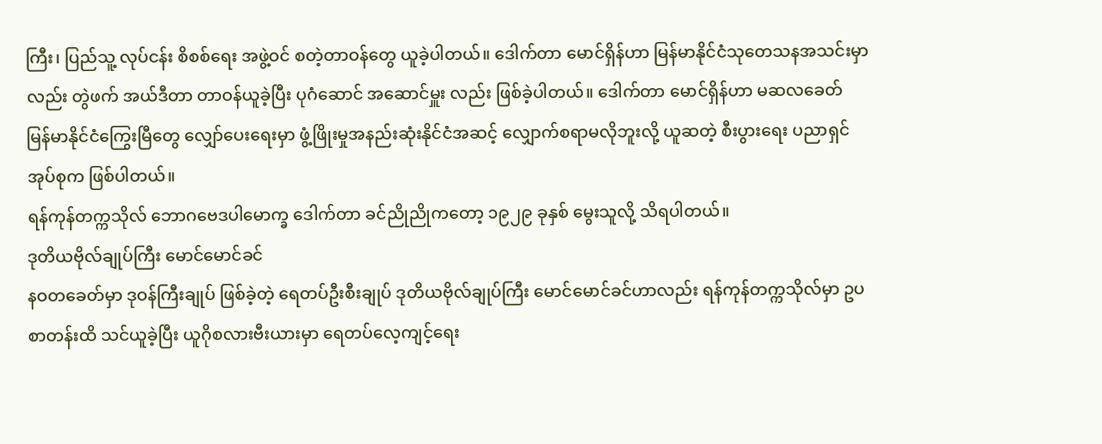ကြီး၊ ပြည်သူ့ လုပ်ငန်း စိစစ်ရေး အဖွဲ့ဝင် စတဲ့တာဝန်တွေ ယူခဲ့ပါတယ်။ ဒေါက်တာ မောင်ရှိန်ဟာ မြန်မာနိုင်ငံသုတေသနအသင်းမှာလည်း တွဲဖက် အယ်ဒီတာ တာဝန်ယူခဲ့ပြီး ပုဂံဆောင် အဆောင်မှူး လည်း ဖြစ်ခဲ့ပါတယ်။ ဒေါက်တာ မောင်ရှိန်ဟာ မဆလခေတ် မြန်မာနိုင်ငံကြွေးမြီတွေ လျှော်ပေးရေးမှာ ဖွံ့ဖြိုးမှုအနည်းဆုံးနိုင်ငံအဆင့် လျှောက်စရာမလိုဘူးလို့ ယူဆတဲ့ စီးပွားရေး ပညာရှင်အုပ်စုက ဖြစ်ပါတယ်။
ရန်ကုန်တက္ကသိုလ် ဘောဂဗေဒပါမောက္ခ ဒေါက်တာ ခင်ညိုညိုကတော့ ၁၉၂၉ ခုနှစ် မွေးသူလို့ သိရပါတယ်။
ဒုတိယဗိုလ်ချုပ်ကြီး မောင်မောင်ခင်
နဝတခေတ်မှာ ဒုဝန်ကြီးချုပ် ဖြစ်ခဲ့တဲ့ ရေတပ်ဦးစီးချုပ် ဒုတိယဗိုလ်ချုပ်ကြီး မောင်မောင်ခင်ဟာလည်း ရန်ကုန်တက္ကသိုလ်မှာ ဥပစာတန်းထိ သင်ယူခဲ့ပြီး ယူဂိုစလားဗီးယားမှာ ရေတပ်လေ့ကျင့်ရေး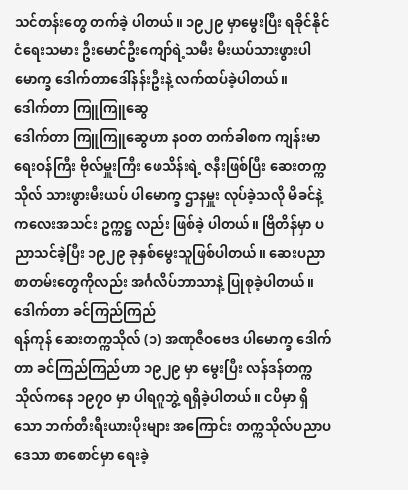သင်တန်းတွေ တက်ခဲ့ ပါတယ်။ ၁၉၂၉ မှာမွေးပြီး ရခိုင်နိုင်ငံရေးသမား ဦးမောင်ဦးကျော်ရဲ့သမီး မီးယပ်သားဖွားပါမောက္ခ ဒေါက်တာဒေါ်နန်းဦးနဲ့ လက်ထပ်ခဲ့ပါတယ်။
ဒေါက်တာ ကြူကြူဆွေ
ဒေါက်တာ ကြူကြူဆွေဟာ နဝတ တက်ခါစက ကျန်းမာရေးဝန်ကြီး ဗိုလ်မှူးကြီး ဖေသိန်းရဲ့ ဇနီးဖြစ်ပြီး ဆေးတက္ကသိုလ် သားဖွားမီးယပ် ပါမောက္ခ ဌာနမှူး လုပ်ခဲ့သလို မိခင်နဲ့ ကလေးအသင်း ဥက္ကဋ္ဌ လည်း ဖြစ်ခဲ့ ပါတယ်။ ဗြိတိန်မှာ ပညာသင်ခဲ့ပြီး ၁၉၂၉ ခုနှစ်မွေးသူဖြစ်ပါတယ်။ ဆေးပညာစာတမ်းတွေကိုလည်း အင်္ဂလိပ်ဘာသာနဲ့ ပြုစုခဲ့ပါတယ်။
ဒေါက်တာ ခင်ကြည်ကြည်
ရန်ကုန် ဆေးတက္ကသိုလ် (၁) အဏုဇီဝဗေဒ ပါမောက္ခ ဒေါက်တာ ခင်ကြည်ကြည်ဟာ ၁၉၂၉ မှာ မွေးပြီး လန်ဒန်တက္ကသိုလ်ကနေ ၁၉၇ဝ မှာ ပါရဂူဘွဲ့ ရရှိခဲ့ပါတယ်။ ငပိမှာ ရှိသော ဘက်တီးရီးယားပိုးများ အကြောင်း တက္ကသိုလ်ပညာပဒေသာ စာစောင်မှာ ရေးခဲ့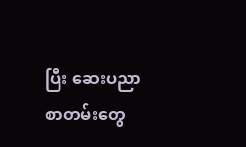ပြီး ဆေးပညာ စာတမ်းတွေ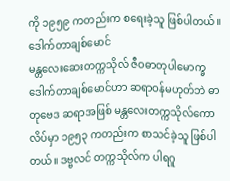ကို ၁၉၅၉ ကတည်းက စရေးခဲ့သူ ဖြစ်ပါတယ်။
ဒေါက်တာချစ်မောင်
မန္တလေးဆေးတက္ကသိုလ် ဇီဝဓာတုပါမောက္ခ ဒေါက်တာချစ်မောင်ဟာ ဆရာဝန်မဟုတ်ဘဲ ဓာတုဗေဒ ဆရာအဖြစ် မန္တလေးတက္ကသိုလ်ကောလိပ်မှာ ၁၉၅၃ ကတည်းက စာသင်ခဲ့သူ ဖြစ်ပါတယ်။ ဒဗ္ဗလင် တက္ကသိုလ်က ပါရဂူ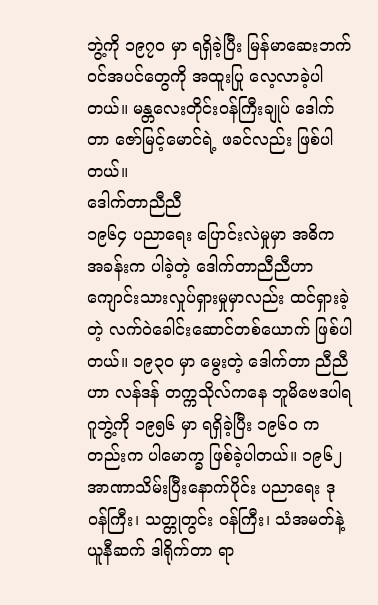ဘွဲ့ကို ၁၉၇ဝ မှာ ရရှိခဲ့ပြီး မြန်မာဆေးဘက်ဝင်အပင်တွေကို အထူးပြု လေ့လာခဲ့ပါတယ်။ မန္တလေးတိုင်းဝန်ကြီးချုပ် ဒေါက်တာ ဇော်မြင့်မောင်ရဲ့ ဖခင်လည်း ဖြစ်ပါတယ်။
ဒေါက်တာညီညီ
၁၉၆၄ ပညာရေး ပြောင်းလဲမှုမှာ အဓိက အခန်းက ပါခဲ့တဲ့ ဒေါက်တာညီညီဟာ ကျောင်းသားလှုပ်ရှားမှုမှာလည်း ထင်ရှားခဲ့တဲ့ လက်ဝဲခေါင်းဆောင်တစ်ယောက် ဖြစ်ပါတယ်။ ၁၉၃ဝ မှာ မွေးတဲ့ ဒေါက်တာ ညီညီဟာ လန်ဒန် တက္ကသိုလ်ကနေ ဘူမိဗေဒပါရဂူဘွဲ့ကို ၁၉၅၆ မှာ ရရှိခဲ့ပြီး ၁၉၆ဝ ကတည်းက ပါမောက္ခ ဖြစ်ခဲ့ပါတယ်။ ၁၉၆၂ အာဏာသိမ်းပြီးနောက်ပိုင်း ပညာရေး ဒုဝန်ကြီး၊ သတ္တုတွင်း ဝန်ကြီး၊ သံအမတ်နဲ့ ယူနီဆက် ဒါရိုက်တာ ရာ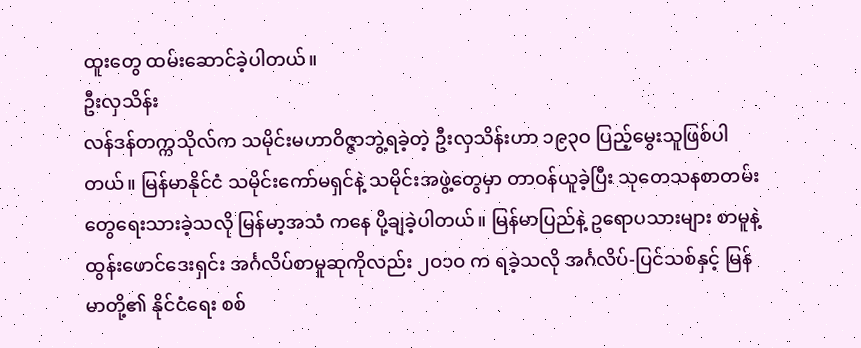ထူးတွေ ထမ်းဆောင်ခဲ့ပါတယ်။
ဦးလှသိန်း
လန်ဒန်တက္ကသိုလ်က သမိုင်းမဟာဝိဇ္ဇာဘွဲ့ရခဲ့တဲ့ ဦးလှသိန်းဟာ ၁၉၃ဝ ပြည့်မွေးသူဖြစ်ပါတယ်။ မြန်မာနိုင်ငံ သမိုင်းကော်မရှင်နဲ့ သမိုင်းအဖွဲ့တွေမှာ တာဝန်ယူခဲ့ပြီး သုတေသနစာတမ်းတွေရေးသားခဲ့သလို မြန်မာ့အသံ ကနေ ပို့ချခဲ့ပါတယ်။ မြန်မာပြည်နဲ့ ဥရောပသားများ စာမူနဲ့ ထွန်းဖောင်ဒေးရှင်း အင်္ဂလိပ်စာမူဆုကိုလည်း ၂ဝ၁ဝ က ရခဲ့သလို အင်္ဂလိပ်-ပြင်သစ်နှင့် မြန်မာတို့၏ နိုင်ငံရေး စစ်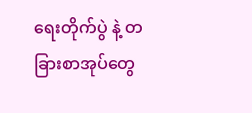ရေးတိုက်ပွဲ နဲ့ တခြားစာအုပ်တွေ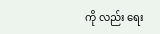ကို လည်း ရေး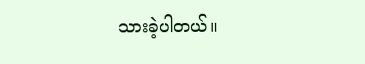သားခဲ့ပါတယ်။